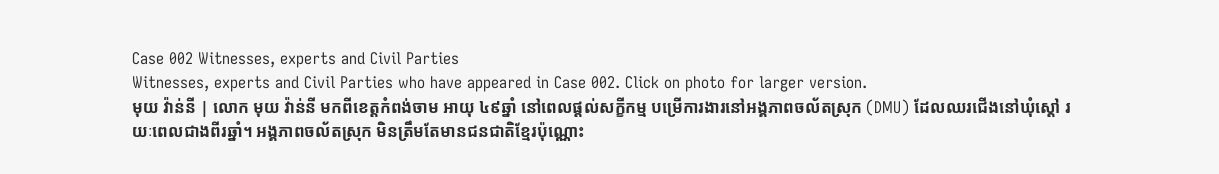Case 002 Witnesses, experts and Civil Parties
Witnesses, experts and Civil Parties who have appeared in Case 002. Click on photo for larger version.
មុយ វ៉ាន់នី | លោក មុយ វ៉ាន់នី មកពីខេត្តកំពង់ចាម អាយុ ៤៩ឆ្នាំ នៅពេលផ្តល់សក្ខីកម្ម បម្រើការងារនៅអង្គភាពចល័តស្រុក (DMU) ដែលឈរជើងនៅឃុំស្តៅ រយៈពេលជាងពីរឆ្នាំ។ អង្គភាពចល័តស្រុក មិនត្រឹមតែមានជនជាតិខ្មែរប៉ុណ្ណោះ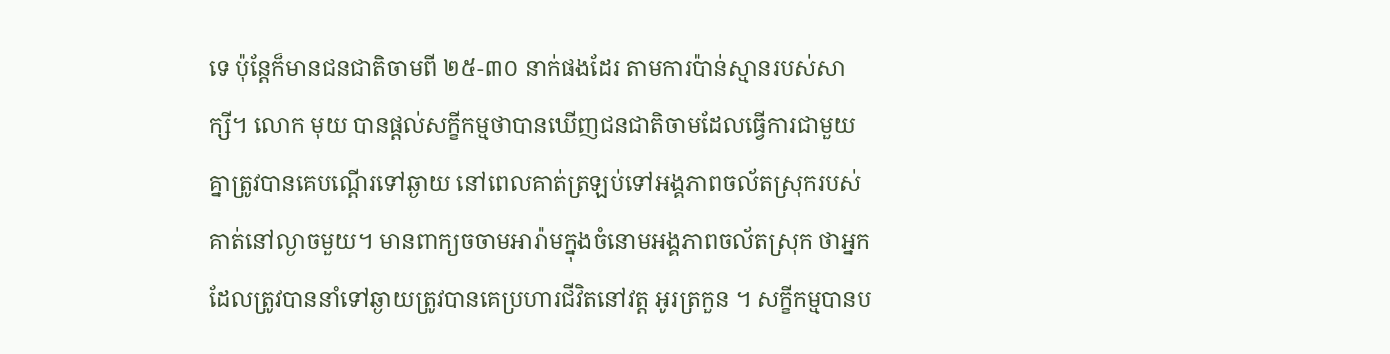ទេ ប៉ុន្តែក៏មានជនជាតិចាមពី ២៥-៣០ នាក់ផងដែរ តាមការប៉ាន់ស្មានរបស់សាក្សី។ លោក មុយ បានផ្តល់សក្ខីកម្មថាបានឃើញជនជាតិចាមដែលធ្វើការជាមួយគ្នាត្រូវបានគេបណ្តើរទៅឆ្ងាយ នៅពេលគាត់ត្រឡប់ទៅអង្គភាពចល័តស្រុករបស់គាត់នៅល្ងាចមួយ។ មានពាក្យចចាមអារ៉ាមក្នុងចំនោមអង្គភាពចល័តស្រុក ថាអ្នកដែលត្រូវបាននាំទៅឆ្ងាយត្រូវបានគេប្រហារជីវិតនៅវត្ត អូរត្រកួន ។ សក្ខីកម្មបានប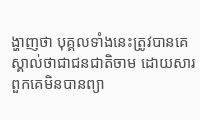ង្ហាញថា បុគ្គលទាំងនេះត្រូវបានគេស្គាល់ថាជាជនជាតិចាម ដោយសារពួកគេមិនបានព្យា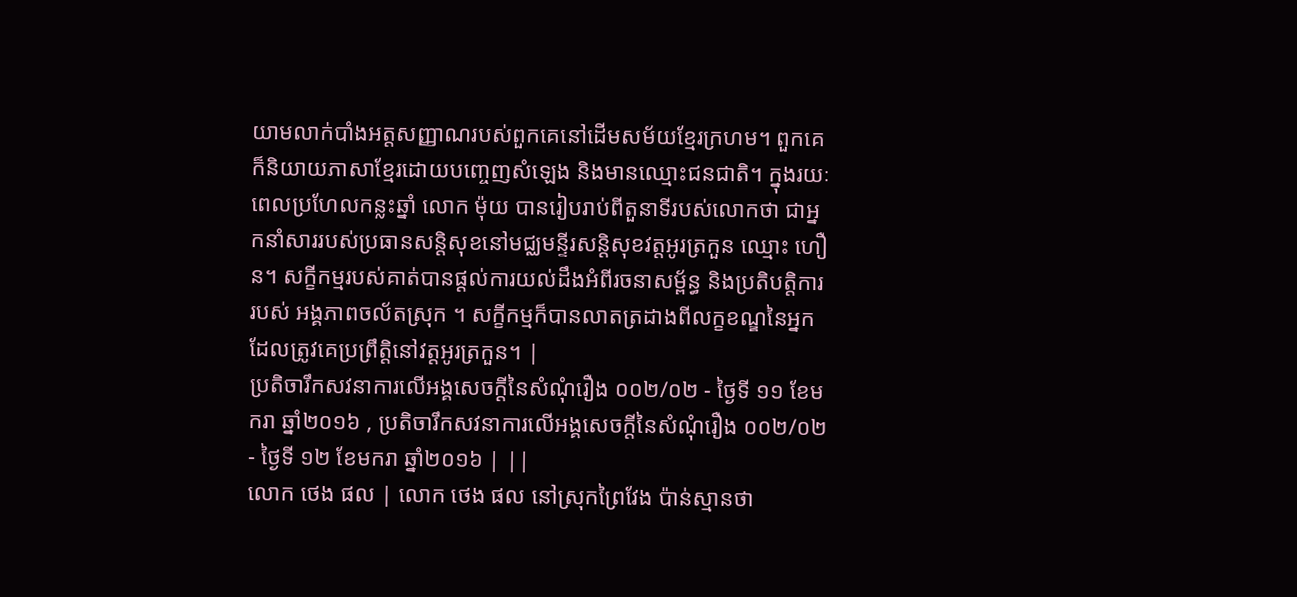យាមលាក់បាំងអត្តសញ្ញាណរបស់ពួកគេនៅដើមសម័យខ្មែរក្រហម។ ពួកគេក៏និយាយភាសាខ្មែរដោយបញ្ចេញសំឡេង និងមានឈ្មោះជនជាតិ។ ក្នុងរយៈពេលប្រហែលកន្លះឆ្នាំ លោក ម៉ុយ បានរៀបរាប់ពីតួនាទីរបស់លោកថា ជាអ្នកនាំសាររបស់ប្រធានសន្តិសុខនៅមជ្ឈមន្ទីរសន្តិសុខវត្តអូរត្រកួន ឈ្មោះ ហឿន។ សក្ខីកម្មរបស់គាត់បានផ្តល់ការយល់ដឹងអំពីរចនាសម្ព័ន្ធ និងប្រតិបត្តិការរបស់ អង្គភាពចល័តស្រុក ។ សក្ខីកម្មក៏បានលាតត្រដាងពីលក្ខខណ្ឌនៃអ្នកដែលត្រូវគេប្រព្រឹត្តិនៅវត្តអូរត្រកួន។ |
ប្រតិចារឹកសវនាការលើអង្គសេចក្ដីនៃសំណុំរឿង ០០២/០២ - ថ្ងៃទី ១១ ខែមករា ឆ្នាំ២០១៦ , ប្រតិចារឹកសវនាការលើអង្គសេចក្ដីនៃសំណុំរឿង ០០២/០២ - ថ្ងៃទី ១២ ខែមករា ឆ្នាំ២០១៦ | ||
លោក ថេង ផល | លោក ថេង ផល នៅស្រុកព្រៃវែង ប៉ាន់ស្មានថា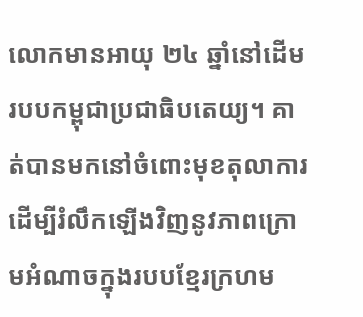លោកមានអាយុ ២៤ ឆ្នាំនៅដើមរបបកម្ពុជាប្រជាធិបតេយ្យ។ គាត់បានមកនៅចំពោះមុខតុលាការដើម្បីរំលឹកឡើងវិញនូវភាពក្រោមអំណាចក្នុងរបបខ្មែរក្រហម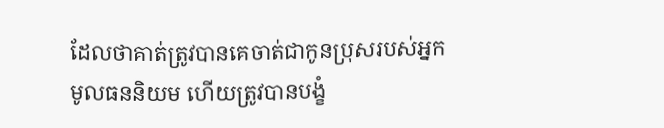ដែលថាគាត់ត្រូវបានគេចាត់ជាកូនប្រុសរបស់អ្នកមូលធននិយម ហើយត្រូវបានបង្ខំ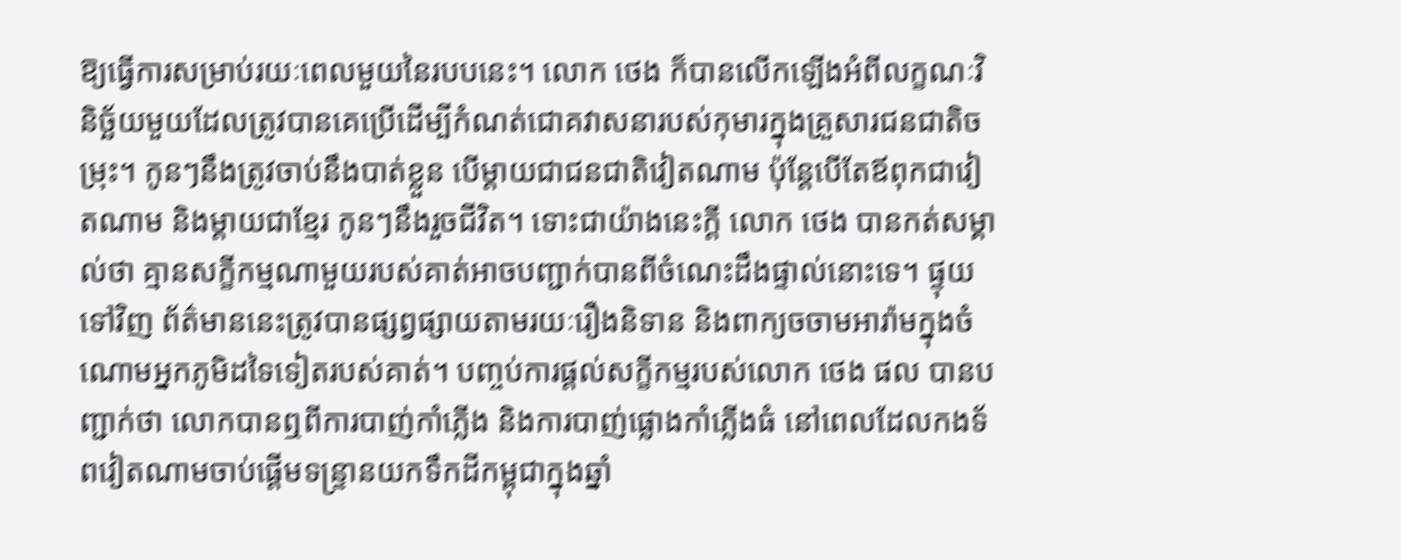ឱ្យធ្វើការសម្រាប់រយៈពេលមួយនៃរបបនេះ។ លោក ថេង ក៏បានលើកឡើងអំពីលក្ខណៈវិនិច្ឆ័យមួយដែលត្រូវបានគេប្រើដើម្បីកំណត់ជោគវាសនារបស់កុមារក្នុងគ្រួសារជនជាតិចម្រុះ។ កូនៗនឹងត្រូវចាប់នឹងបាត់ខ្លួន បើម្តាយជាជនជាតិវៀតណាម ប៉ុន្តែបើតែឪពុកជាវៀតណាម និងម្តាយជាខ្មែរ កូនៗនឹងរួចជីវិត។ ទោះជាយ៉ាងនេះក្តី លោក ថេង បានកត់សម្គាល់ថា គ្មានសក្ខីកម្មណាមួយរបស់គាត់អាចបញ្ជាក់បានពីចំណេះដឹងផ្ទាល់នោះទេ។ ផ្ទុយទៅវិញ ព័ត៌មាននេះត្រូវបានផ្សព្វផ្សាយតាមរយៈរឿងនិទាន និងពាក្យចចាមអារ៉ាមក្នុងចំណោមអ្នកភូមិដទៃទៀតរបស់គាត់។ បញ្ចប់ការផ្តល់សក្ខីកម្មរបស់លោក ថេង ផល បានបញ្ជាក់ថា លោកបានឮពីការបាញ់កាំភ្លើង និងការបាញ់ផ្លោងកាំភ្លើងធំ នៅពេលដែលកងទ័ពវៀតណាមចាប់ផ្តើមទន្ទ្រានយកទឹកដីកម្ពុជាក្នុងឆ្នាំ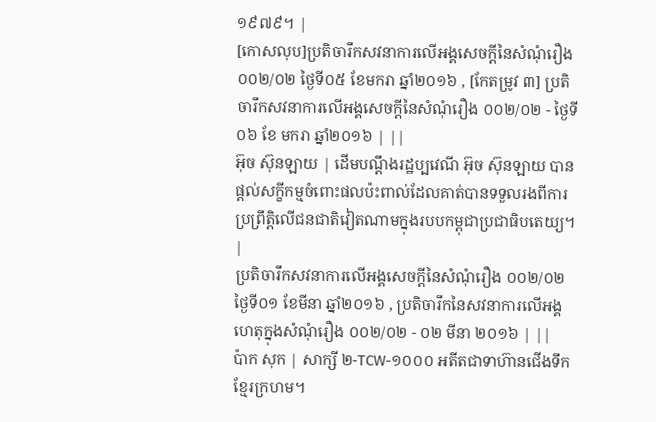១៩៧៩។ |
[កោសលុប]ប្រតិចារឹកសវនាការលើអង្គសេចក្ដីនៃសំណុំរឿង ០០២/០២ ថ្ងៃទី០៥ ខែមករា ឆ្នាំ២០១៦ , [កែតម្រូវ ៣] ប្រតិចារឹកសវនាការលើអង្គសេចក្ដីនៃសំណុំរឿង ០០២/០២ - ថ្ងៃទី ០៦ ខែ មករា ឆ្នាំ២០១៦ | ||
អ៊ុច ស៊ុនឡាយ | ដើមបណ្តឹងរដ្ឋប្បវេណី អ៊ុច ស៊ុនឡាយ បានផ្តល់សក្ខីកម្មចំពោះផលប៉ះពាល់ដែលគាត់បានទទួលរងពីការប្រព្រឹត្តិលើជនជាតិវៀតណាមក្នុងរបបកម្ពុជាប្រជាធិបតេយ្យ។ |
ប្រតិចារឹកសវនាការលើអង្គសេចក្ដីនៃសំណុំរឿង ០០២/០២ ថ្ងៃទី០១ ខែមីនា ឆ្នាំ២០១៦ , ប្រតិចារឹកនៃសវនាការលើអង្គហេតុក្នុងសំណុំរឿង ០០២/០២ - ០២ មីនា ២០១៦ | ||
ប៉ាក សុក | សាក្សី ២-TCW-១០០០ អតីតជាទាហ៊ានជើងទឹកខ្មែរក្រហម។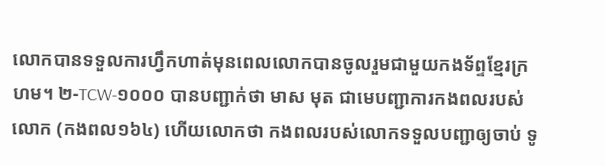លោកបានទទួលការហ្វឹកហាត់មុនពេលលោកបានចូលរួមជាមួយកងទ័ព្ទខ្មែរក្រហម។ ២-TCW-១០០០ បានបញ្ជាក់ថា មាស មុត ជាមេបញ្ជាការកងពលរបស់លោក (កងពល១៦៤) ហើយលោកថា កងពលរបស់លោកទទួលបញ្ជាឲ្យចាប់ ទូ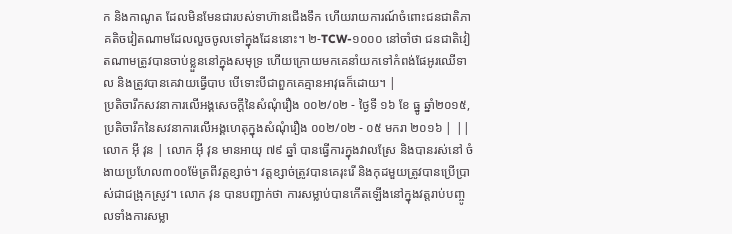ក និងកាណូត ដែលមិនមែនជារបស់ទាហ៊ានជើងទឹក ហើយរាយការណ៍ចំពោះជនជាតិភាគតិចវៀតណាមដែលលួចចូលទៅក្នុងដែននោះ។ ២-TCW-១០០០ នៅចាំថា ជនជាតិវៀតណាមត្រូវបានចាប់ខ្លួននៅក្នុងសមុទ្រ ហើយក្រោយមកគេនាំយកទៅកំពង់ផែអូរឈើទាល និងត្រូវបានគេវាយធ្វើបាប បើទោះបីជាពួកគេគ្មានអាវុធក៏ដោយ។ |
ប្រតិចារឹកសវនាការលើអង្គសេចក្ដីនៃសំណុំរឿង ០០២/០២ - ថ្ងៃទី ១៦ ខែ ធ្នូ ឆ្នាំ២០១៥, ប្រតិចារឹកនៃសវនាការលើអង្គហេតុក្នុងសំណុំរឿង ០០២/០២ - ០៥ មករា ២០១៦ | ||
លោក អ៊ី វុន | លោក អ៊ី វុន មានអាយុ ៧៩ ឆ្នាំ បានធ្វើការក្នុងវាលស្រែ និងបានរស់នៅ ចំងាយប្រហែល៣០០ម៉ែត្រពីវត្តខ្សាច់។ វត្ដខ្សាច់ត្រូវបានគេរុះរើ និងកុដមួយត្រូវបានប្រើប្រាស់ជាជង្រុកស្រូវ។ លោក វុន បានបញ្ជាក់ថា ការសម្លាប់បានកើតឡើងនៅក្នុងវត្តរាប់បញ្ចូលទាំងការសម្លា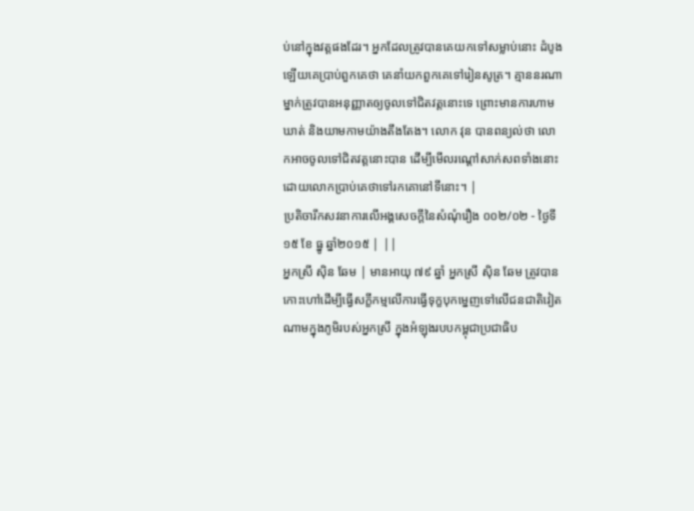ប់នៅក្នុងវត្ដផងដែរ។ អ្នកដែលត្រូវបានគេយកទៅសម្លាប់នោះ ដំបូងឡើយគេប្រាប់ពួកគេថា គេនាំយកពួកគេទៅរៀនសូត្រ។ គ្មាននរណាម្នាក់ត្រូវបានអនុញ្ញាតឲ្យចូលទៅជិតវត្តនោះទេ ព្រោះមានការហាមឃាត់ និងយាមកាមយ៉ាងតឹងតែង។ លោក វុន បានពន្យល់ថា លោកអាចចូលទៅជិតវត្ដនោះបាន ដើម្បីមើលរណ្ដៅសាក់សពទាំងនោះ ដោយលោកប្រាប់គេថាទៅរកគោនៅទីនោះ។ |
ប្រតិចារឹកសវនាការលើអង្គសេចក្ដីនៃសំណុំរឿង ០០២/០២ - ថ្ងៃទី ១៥ ខែ ធ្នូ ឆ្នាំ២០១៥ | ||
អ្នកស្រី ស៊ិន ឆែម | មានអាយុ ៧៩ ឆ្នាំ អ្នកស្រី ស៊ិន ឆែម ត្រូវបានកោះហៅដើម្បីធ្វើសក្ខីកម្មលើការធ្វើទុក្ខបុកម្នេញទៅលើជនជាតិវៀតណាមក្នុងភូមិរបស់អ្នកស្រី ក្នុងអំឡុងរបបកម្ពុជាប្រជាធិប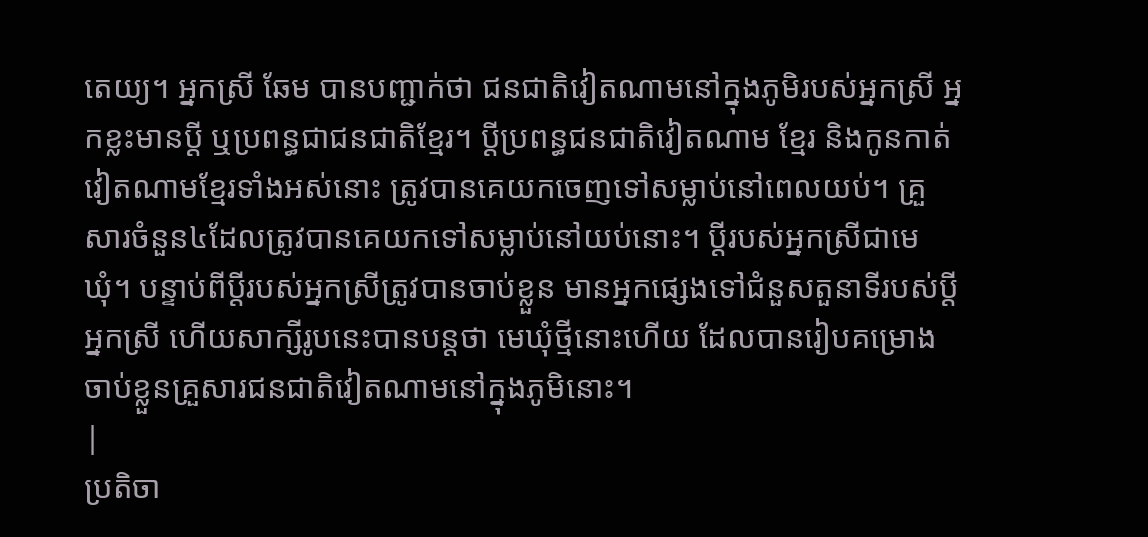តេយ្យ។ អ្នកស្រី ឆែម បានបញ្ជាក់ថា ជនជាតិវៀតណាមនៅក្នុងភូមិរបស់អ្នកស្រី អ្នកខ្លះមានប្ដី ឬប្រពន្ធជាជនជាតិខ្មែរ។ ប្ដីប្រពន្ធជនជាតិវៀតណាម ខ្មែរ និងកូនកាត់វៀតណាមខ្មែរទាំងអស់នោះ ត្រូវបានគេយកចេញទៅសម្លាប់នៅពេលយប់។ គ្រួសារចំនួន៤ដែលត្រូវបានគេយកទៅសម្លាប់នៅយប់នោះ។ ប្ដីរបស់អ្នកស្រីជាមេឃុំ។ បន្ទាប់ពីប្ដីរបស់អ្នកស្រីត្រូវបានចាប់ខ្លួន មានអ្នកផ្សេងទៅជំនួសតួនាទីរបស់ប្ដីអ្នកស្រី ហើយសាក្សីរូបនេះបានបន្ដថា មេឃុំថ្មីនោះហើយ ដែលបានរៀបគម្រោងចាប់ខ្លួនគ្រួសារជនជាតិវៀតណាមនៅក្នុងភូមិនោះ។
|
ប្រតិចា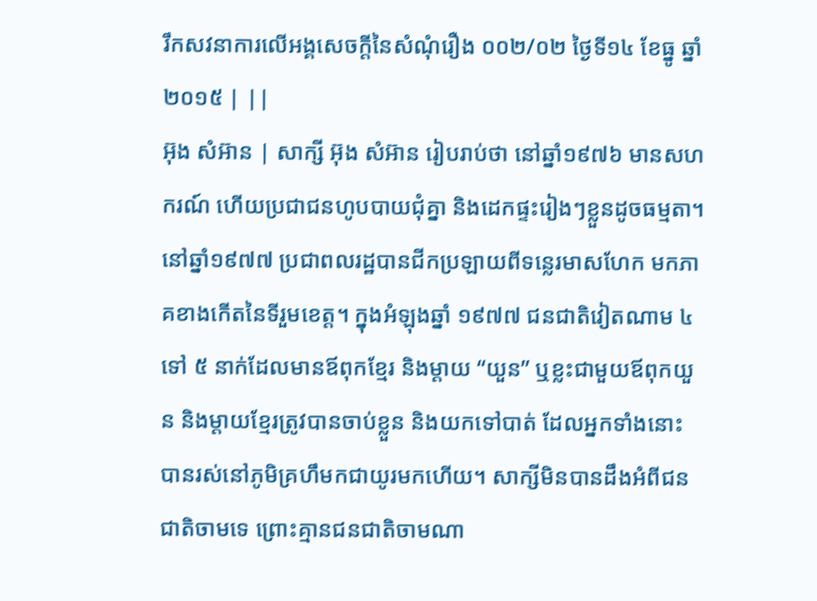រឹកសវនាការលើអង្គសេចក្ដីនៃសំណុំរឿង ០០២/០២ ថ្ងៃទី១៤ ខែធ្នូ ឆ្នាំ២០១៥ | ||
អ៊ុង សំអ៊ាន | សាក្សី អ៊ុង សំអ៊ាន រៀបរាប់ថា នៅឆ្នាំ១៩៧៦ មានសហករណ៍ ហើយប្រជាជនហូបបាយជុំគ្នា និងដេកផ្ទះរៀងៗខ្លួនដូចធម្មតា។ នៅឆ្នាំ១៩៧៧ ប្រជាពលរដ្ឋបានជីកប្រឡាយពីទន្លេរមាសហែក មកភាគខាងកើតនៃទីរួមខេត្ត។ ក្នុងអំឡុងឆ្នាំ ១៩៧៧ ជនជាតិវៀតណាម ៤ ទៅ ៥ នាក់ដែលមានឪពុកខ្មែរ និងម្តាយ “យួន” ឬខ្លះជាមួយឪពុកយួន និងម្តាយខ្មែរត្រូវបានចាប់ខ្លួន និងយកទៅបាត់ ដែលអ្នកទាំងនោះបានរស់នៅភូមិគ្រហឹមកជាយូរមកហើយ។ សាក្សីមិនបានដឹងអំពីជនជាតិចាមទេ ព្រោះគ្មានជនជាតិចាមណា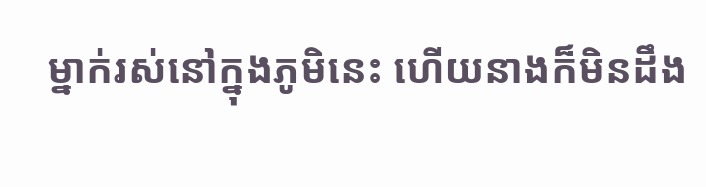ម្នាក់រស់នៅក្នុងភូមិនេះ ហើយនាងក៏មិនដឹង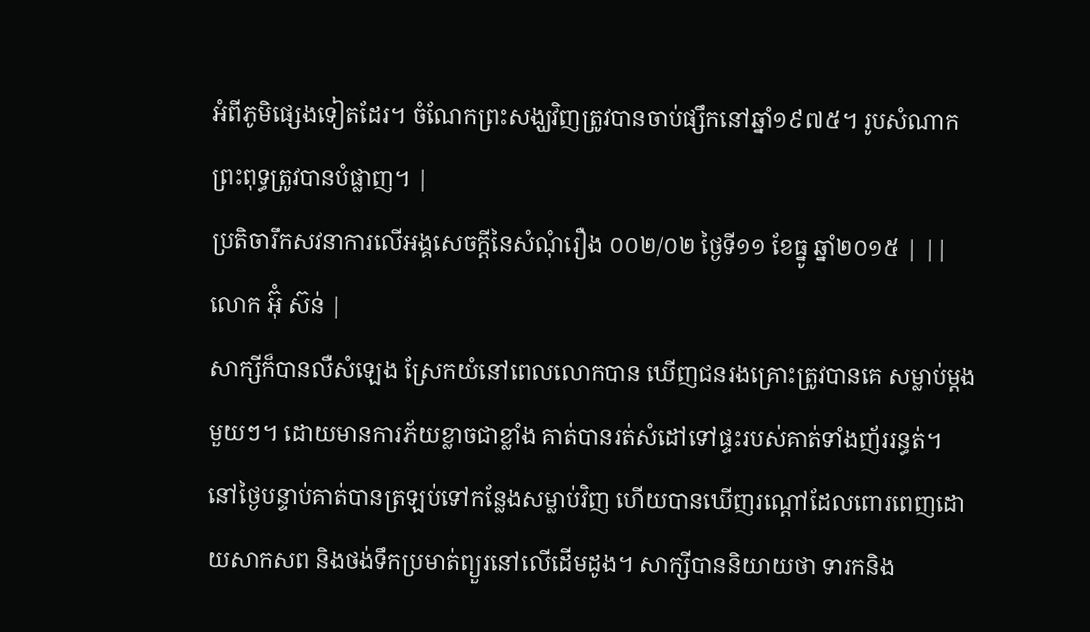អំពីភូមិផ្សេងទៀតដែរ។ ចំណែកព្រះសង្ឃវិញត្រូវបានចាប់ផ្សឹកនៅឆ្នាំ១៩៧៥។ រូបសំណាកព្រះពុទ្ធត្រូវបានបំផ្លាញ។ |
ប្រតិចារឹកសវនាការលើអង្គសេចក្ដីនៃសំណុំរឿង ០០២/០២ ថ្ងៃទី១១ ខែធ្នូ ឆ្នាំ២០១៥ | ||
លោក អ៊ុំ ស៊ន់ |
សាក្សីក៏បានលឺសំឡេង ស្រែកយំនៅពេលលោកបាន ឃើញជនរងគ្រោះត្រូវបានគេ សម្លាប់ម្ដងមួយៗ។ ដោយមានការភ័យខ្លាចជាខ្លាំង គាត់បានរត់សំដៅទៅផ្ទះរបស់គាត់ទាំងញ័ររន្ធត់។ នៅថ្ងៃបន្ទាប់គាត់បានត្រឡប់ទៅកន្លែងសម្លាប់វិញ ហើយបានឃើញរណ្តៅដែលពោរពេញដោយសាកសព និងថង់ទឹកប្រមាត់ព្យួរនៅលើដើមដូង។ សាក្សីបាននិយាយថា ទារកនិង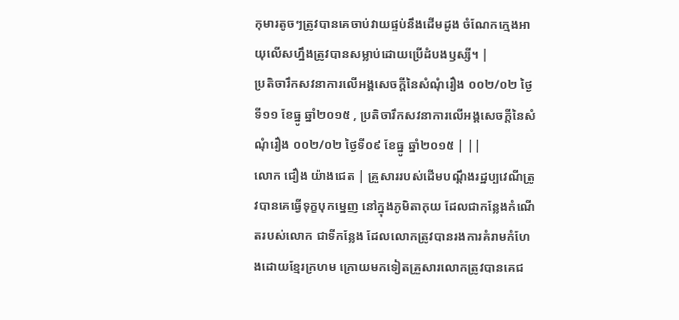កុមារតូចៗត្រូវបានគេចាប់វាយផ្ទប់នឹងដើមដូង ចំណែកក្មេងអាយុលើសហ្នឹងត្រូវបានសម្លាប់ដោយប្រើដំបងឫស្សី។ |
ប្រតិចារឹកសវនាការលើអង្គសេចក្ដីនៃសំណុំរឿង ០០២/០២ ថ្ងៃទី១១ ខែធ្នូ ឆ្នាំ២០១៥ , ប្រតិចារឹកសវនាការលើអង្គសេចក្ដីនៃសំណុំរឿង ០០២/០២ ថ្ងៃទី០៩ ខែធ្នូ ឆ្នាំ២០១៥ | ||
លោក ជឿង យ៉ាងជេត | គ្រួសាររបស់ដើមបណ្ដឹងរដ្ឋប្បវេណីត្រូវបានគេធ្វើទុក្ខបុកម្នេញ នៅក្នុងភូមិតាកុយ ដែលជាកន្លែងកំណើតរបស់លោក ជាទីកន្លែង ដែលលោកត្រូវបានរងការគំរាមកំហែងដោយខ្មែរក្រហម ក្រោយមកទៀតគ្រួសារលោកត្រូវបានគេជ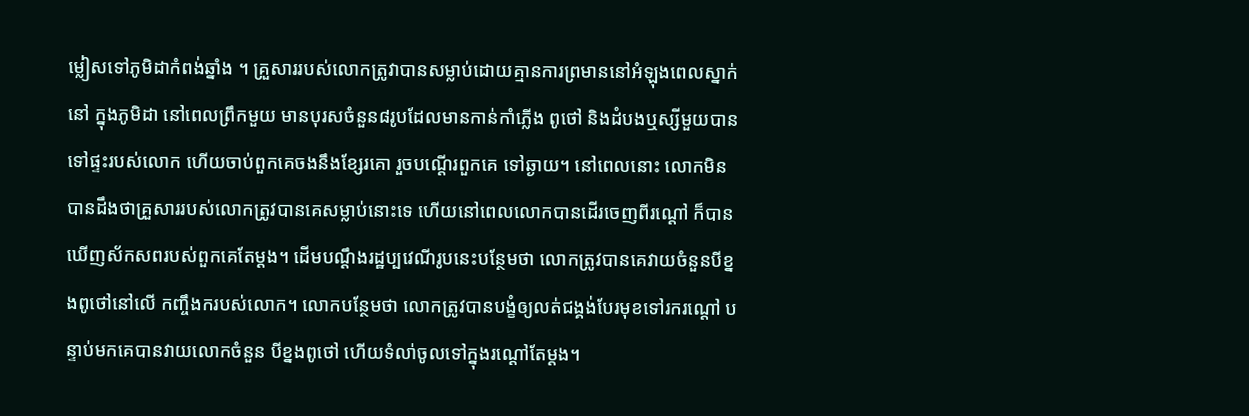ម្លៀសទៅភូមិដាកំពង់ឆ្នាំង ។ គ្រួសាររបស់លោកត្រូវាបានសម្លាប់ដោយគ្មានការព្រមាននៅអំឡុងពេលស្នាក់នៅ ក្នុងភូមិដា នៅពេលព្រឹកមួយ មានបុរសចំនួន៨រូបដែលមានកាន់កាំភ្លើង ពូថៅ និងដំបងឬស្សីមួយបានទៅផ្ទះរបស់លោក ហើយចាប់ពួកគេចងនឹងខ្សែរគោ រួចបណ្ដើរពួកគេ ទៅឆ្ងាយ។ នៅពេលនោះ លោកមិនបានដឹងថាគ្រួសាររបស់លោកត្រូវបានគេសម្លាប់នោះទេ ហើយនៅពេលលោកបានដើរចេញពីរណ្ដៅ ក៏បានឃើញស័កសពរបស់ពួកគេតែម្ដង។ ដើមបណ្ដឹងរដ្ឋប្បវេណីរូបនេះបន្ថែមថា លោកត្រូវបានគេវាយចំនួនបីខ្នងពូថៅនៅលើ កញ្ចឹងករបស់លោក។ លោកបន្ថែមថា លោកត្រូវបានបង្ខំឲ្យលត់ជង្គង់បែរមុខទៅរករណ្ដៅ បន្ទាប់មកគេបានវាយលោកចំនួន បីខ្នងពូថៅ ហើយទំលា់ចូលទៅក្នុងរណ្ដៅតែម្ដង។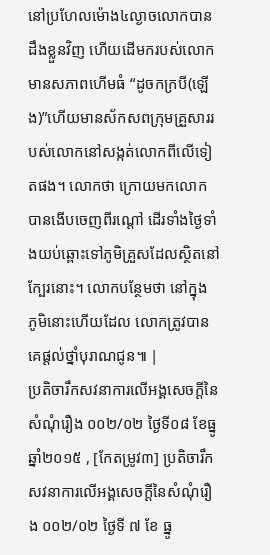នៅប្រហែលម៉ោង៤ល្ងាចលោកបានដឹងខ្លួនវិញ ហើយដើមករបស់លោក មានសភាពហើមធំ “ដូចកក្របី(ឡើង)”ហើយមានស័កសពក្រុមគ្រួសាររបស់លោកនៅសង្កត់លោកពីលើទៀតផង។ លោកថា ក្រោយមកលោកបានងើបចេញពីរណ្ដៅ ដើរទាំងថ្ងៃទាំងយប់ឆ្ពោះទៅភូមិគ្រួសដែលស្ថិតនៅក្បែរនោះ។ លោកបន្ថែមថា នៅក្នុង ភូមិនោះហើយដែល លោកត្រូវបានគេផ្ដល់ថ្នាំបុរាណជូន៕ |
ប្រតិចារឹកសវនាការលើអង្គសេចក្ដីនៃសំណុំរឿង ០០២/០២ ថ្ងៃទី០៨ ខែធ្នូ ឆ្នាំ២០១៥ , [កែតម្រូវ៣] ប្រតិចារឹកសវនាការលើអង្គសេចក្ដីនៃសំណុំរឿង ០០២/០២ ថ្ងៃទី ៧ ខែ ធ្នូ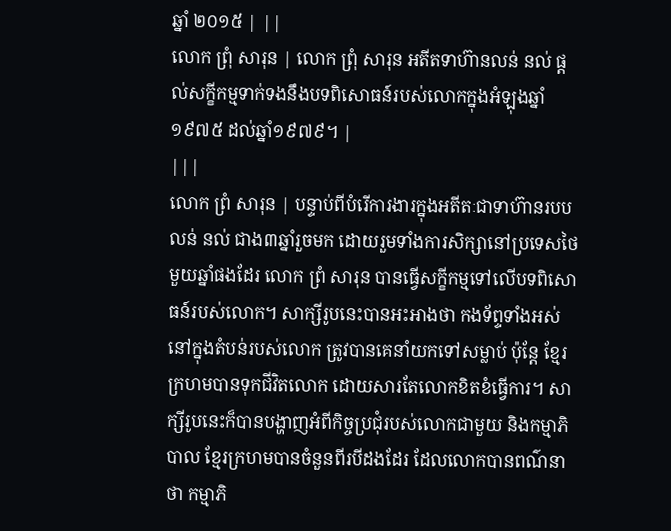ឆ្នាំ ២០១៥ | ||
លោក ព្រុំ សារុន | លោក ព្រុំ សារុន អតីតទាហ៊ានលន់ នល់ ផ្ដល់សក្ខីកម្មទាក់ទងនឹងបទពិសោធន៍របស់លោកក្នុងអំឡុងឆ្នាំ ១៩៧៥ ដល់ឆ្នាំ១៩៧៩។ |
|||
លោក ព្រំ សារុន | បន្ទាប់ពីបំរើការងារក្នុងអតីតៈជាទាហ៊ានរបប លន់ នល់ ជាង៣ឆ្នាំរួចមក ដោយរួមទាំងការសិក្សានៅប្រទេសថៃមួយឆ្នាំផងដែរ លោក ព្រំ សារុន បានធ្វើសក្ខីកម្មទៅលើបទពិសោធន៍របស់លោក។ សាក្សីរូបនេះបានអះអាងថា កងទ័ព្ទទាំងអស់នៅក្នុងតំបន់របស់លោក ត្រូវបានគេនាំយកទៅសម្លាប់ ប៉ុន្ដែ ខ្មែរក្រហមបានទុកជីវិតលោក ដោយសារតែលោកខិតខំធ្វើការ។ សាក្សីរូបនេះក៏បានបង្ហាញអំពីកិច្ចប្រជុំរបស់លោកជាមួយ និងកម្មាភិបាល ខ្មែរក្រហមបានចំនួនពីរបីដងដែរ ដែលលោកបានពណ៌នាថា កម្មាភិ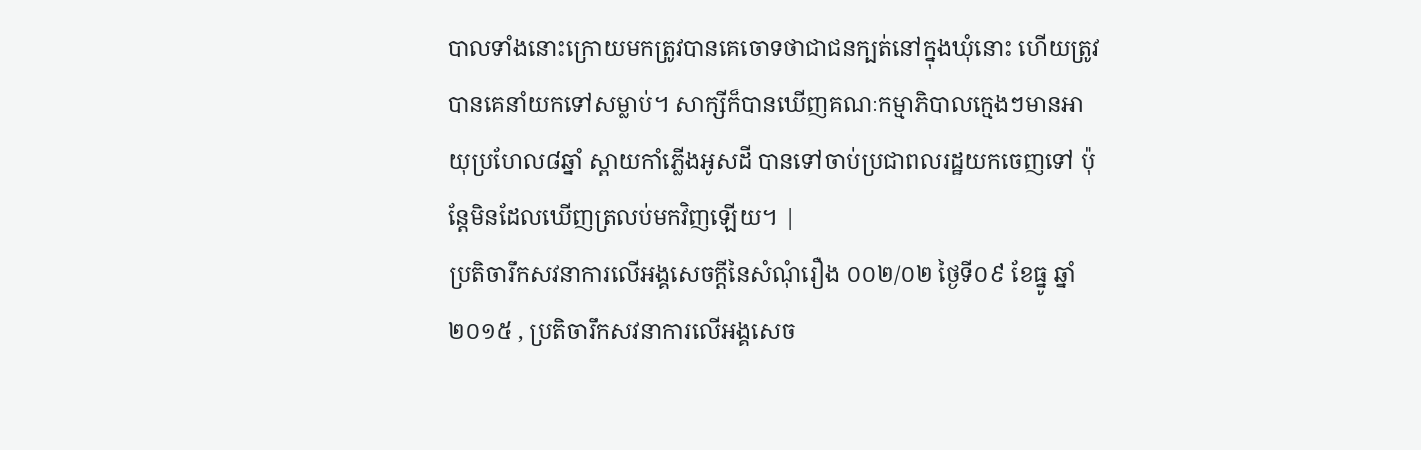បាលទាំងនោះក្រោយមកត្រូវបានគេចោទថាជាជនក្បត់នៅក្នុងឃុំនោះ ហើយត្រូវបានគេនាំយកទៅសម្លាប់។ សាក្សីក៏បានឃើញគណៈកម្មាភិបាលក្មេងៗមានអាយុប្រហែល៨ឆ្នាំ ស្ពាយកាំភ្លើងអូសដី បានទៅចាប់ប្រជាពលរដ្ឋយកចេញទៅ ប៉ុន្ដែមិនដែលឃើញត្រលប់មកវិញឡើយ។ |
ប្រតិចារឹកសវនាការលើអង្គសេចក្ដីនៃសំណុំរឿង ០០២/០២ ថ្ងៃទី០៩ ខែធ្នូ ឆ្នាំ២០១៥ , ប្រតិចារឹកសវនាការលើអង្គសេច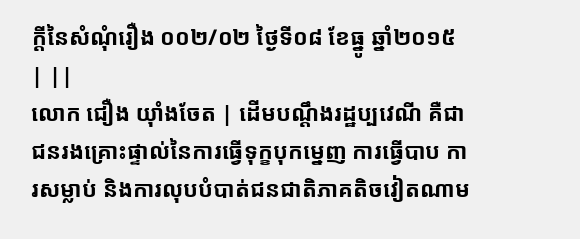ក្ដីនៃសំណុំរឿង ០០២/០២ ថ្ងៃទី០៨ ខែធ្នូ ឆ្នាំ២០១៥ | ||
លោក ជឿង យ៉ាំងចែត | ដើមបណ្តឹងរដ្ឋប្បវេណី គឺជាជនរងគ្រោះផ្ទាល់នៃការធ្វើទុក្ខបុកម្នេញ ការធ្វើបាប ការសម្លាប់ និងការលុបបំបាត់ជនជាតិភាគតិចវៀតណាម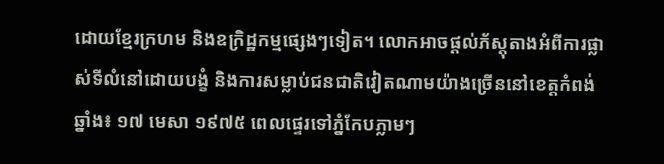ដោយខ្មែរក្រហម និងឧក្រិដ្ឋកម្មផ្សេងៗទៀត។ លោកអាចផ្តល់ភ័ស្តុតាងអំពីការផ្លាស់ទីលំនៅដោយបង្ខំ និងការសម្លាប់ជនជាតិវៀតណាមយ៉ាងច្រើននៅខេត្តកំពង់ឆ្នាំង៖ ១៧ មេសា ១៩៧៥ ពេលផ្ទេរទៅភ្នំកែបភ្លាមៗ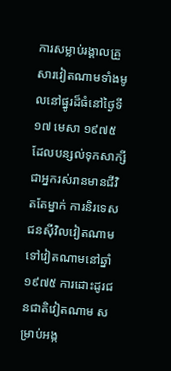ការសម្លាប់រង្គាលគ្រួសារវៀតណាមទាំងមូលនៅផ្នូរដ៏ធំនៅថ្ងៃទី ១៧ មេសា ១៩៧៥ ដែលបន្សល់ទុកសាក្សីជាអ្នករស់រានមានជីវិតតែម្នាក់ ការនិរទេសជនស៊ីវិលវៀតណាមទៅវៀតណាមនៅឆ្នាំ ១៩៧៥ ការដោះដូរជនជាតិវៀតណាម សម្រាប់អង្ក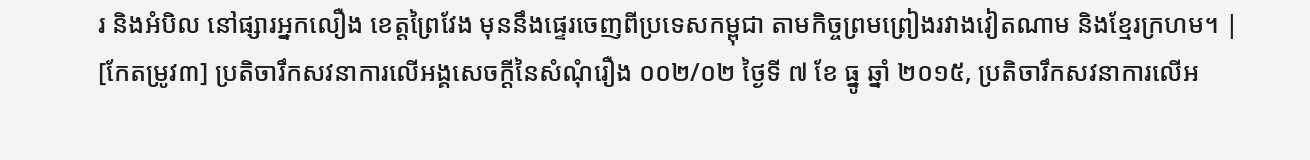រ និងអំបិល នៅផ្សារអ្នកលឿង ខេត្តព្រៃវែង មុននឹងផ្ទេរចេញពីប្រទេសកម្ពុជា តាមកិច្ចព្រមព្រៀងរវាងវៀតណាម និងខ្មែរក្រហម។ |
[កែតម្រូវ៣] ប្រតិចារឹកសវនាការលើអង្គសេចក្ដីនៃសំណុំរឿង ០០២/០២ ថ្ងៃទី ៧ ខែ ធ្នូ ឆ្នាំ ២០១៥, ប្រតិចារឹកសវនាការលើអ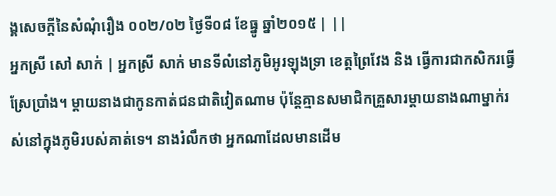ង្គសេចក្ដីនៃសំណុំរឿង ០០២/០២ ថ្ងៃទី០៨ ខែធ្នូ ឆ្នាំ២០១៥ | ||
អ្នកស្រី សៅ សាក់ | អ្នកស្រី សាក់ មានទីលំនៅភូមិអូរឡុងទ្រា ខេត្តព្រៃវែង និង ធ្វើការជាកសិករធ្វើស្រែប្រាំង។ ម្តាយនាងជាកូនកាត់ជនជាតិវៀតណាម ប៉ុន្តែគ្មានសមាជិកគ្រួសារម្តាយនាងណាម្នាក់រស់នៅក្នុងភូមិរបស់គាត់ទេ។ នាងរំលឹកថា អ្នកណាដែលមានដើម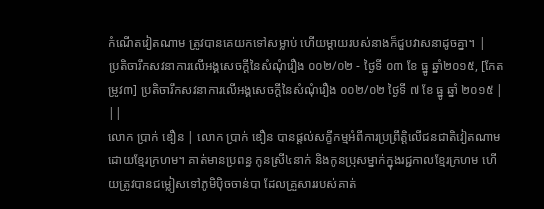កំណើតវៀតណាម ត្រូវបានគេយកទៅសម្លាប់ ហើយម្តាយរបស់នាងក៏ជួបវាសនាដូចគ្នា។ |
ប្រតិចារឹកសវនាការលើអង្គសេចក្ដីនៃសំណុំរឿង ០០២/០២ - ថ្ងៃទី ០៣ ខែ ធ្នូ ឆ្នាំ២០១៥, [កែតម្រូវ៣] ប្រតិចារឹកសវនាការលើអង្គសេចក្ដីនៃសំណុំរឿង ០០២/០២ ថ្ងៃទី ៧ ខែ ធ្នូ ឆ្នាំ ២០១៥ | ||
លោក ប្រាក់ ឌឿន | លោក ប្រាក់ ឌឿន បានផ្តល់សក្ខីកម្មអំពីការប្រព្រឹត្តិលើជនជាតិវៀតណាមដោយខ្មែរក្រហម។ គាត់មានប្រពន្ធ កូនស្រី៤នាក់ និងកូនប្រុសម្នាក់ក្នុងរជ្ជកាលខ្មែរក្រហម ហើយត្រូវបានជម្លៀសទៅភូមិប៉ិចចាន់បា ដែលគ្រួសាររបស់គាត់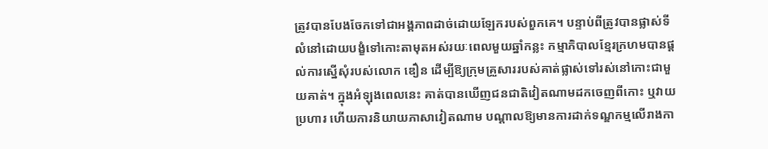ត្រូវបានបែងចែកទៅជាអង្គភាពដាច់ដោយឡែករបស់ពួកគេ។ បន្ទាប់ពីត្រូវបានផ្លាស់ទីលំនៅដោយបង្ខំទៅកោះតាមុតអស់រយៈពេលមួយឆ្នាំកន្លះ កម្មាភិបាលខ្មែរក្រហមបានផ្តល់ការស្នើសុំរបស់លោក ឌឿន ដើម្បីឱ្យក្រុមគ្រួសាររបស់គាត់ផ្លាស់ទៅរស់នៅកោះជាមួយគាត់។ ក្នុងអំឡុងពេលនេះ គាត់បានឃើញជនជាតិវៀតណាមដកចេញពីកោះ ឬវាយប្រហារ ហើយការនិយាយភាសាវៀតណាម បណ្តាលឱ្យមានការដាក់ទណ្ឌកម្មលើរាងកា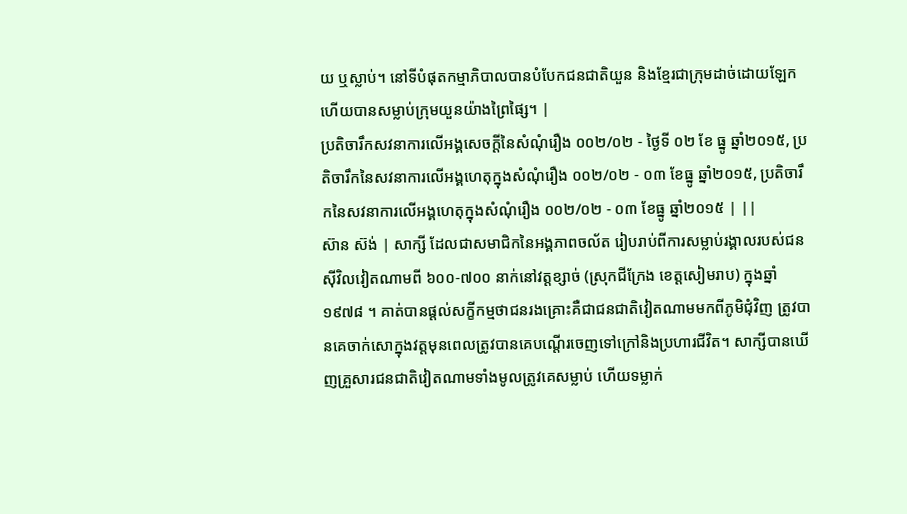យ ឬស្លាប់។ នៅទីបំផុតកម្មាភិបាលបានបំបែកជនជាតិយួន និងខ្មែរជាក្រុមដាច់ដោយឡែក ហើយបានសម្លាប់ក្រុមយួនយ៉ាងព្រៃផ្សៃ។ |
ប្រតិចារឹកសវនាការលើអង្គសេចក្ដីនៃសំណុំរឿង ០០២/០២ - ថ្ងៃទី ០២ ខែ ធ្នូ ឆ្នាំ២០១៥, ប្រតិចារឹកនៃសវនាការលើអង្គហេតុក្នុងសំណុំរឿង ០០២/០២ - ០៣ ខែធ្នូ ឆ្នាំ២០១៥, ប្រតិចារឹកនៃសវនាការលើអង្គហេតុក្នុងសំណុំរឿង ០០២/០២ - ០៣ ខែធ្នូ ឆ្នាំ២០១៥ | ||
ស៊ាន ស៊ង់ | សាក្សី ដែលជាសមាជិកនៃអង្គភាពចល័ត រៀបរាប់ពីការសម្លាប់រង្គាលរបស់ជនស៊ីវិលវៀតណាមពី ៦០០-៧០០ នាក់នៅវត្តខ្សាច់ (ស្រុកជីក្រែង ខេត្តសៀមរាប) ក្នុងឆ្នាំ ១៩៧៨ ។ គាត់បានផ្តល់សក្ខីកម្មថាជនរងគ្រោះគឺជាជនជាតិវៀតណាមមកពីភូមិជុំវិញ ត្រូវបានគេចាក់សោក្នុងវត្តមុនពេលត្រូវបានគេបណ្តើរចេញទៅក្រៅនិងប្រហារជីវិត។ សាក្សីបានឃើញគ្រួសារជនជាតិវៀតណាមទាំងមូលត្រូវគេសម្លាប់ ហើយទម្លាក់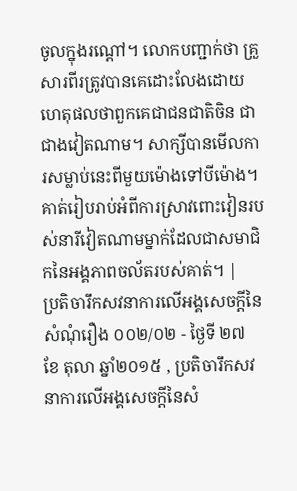ចូលក្នុងរណ្តៅ។ លោកបញ្ជាក់ថា គ្រួសារពីរត្រូវបានគេដោះលែងដោយហេតុផលថាពួកគេជាជនជាតិចិន ជាជាងវៀតណាម។ សាក្សីបានមើលការសម្លាប់នេះពីមួយម៉ោងទៅបីម៉ោង។ គាត់រៀបរាប់អំពីការស្រាវពោះវៀនរបស់នារីវៀតណាមម្នាក់ដែលជាសមាជិកនៃអង្គភាពចល័តរបស់គាត់។ |
ប្រតិចារឹកសវនាការលើអង្គសេចក្ដីនៃសំណុំរឿង ០០២/០២ - ថ្ងៃទី ២៧ ខែ តុលា ឆ្នាំ២០១៥ , ប្រតិចារឹកសវនាការលើអង្គសេចក្ដីនៃសំ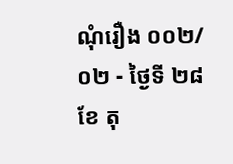ណុំរឿង ០០២/០២ - ថ្ងៃទី ២៨ ខែ តុ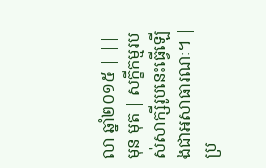លា ឆ្នាំ២០១៥ | ||
មុន មុត | សក្ខីកម្មរបស់សាក្សីរូបនេះធ្វើឡើងជាអសាធារណៈ។ |
ប្រ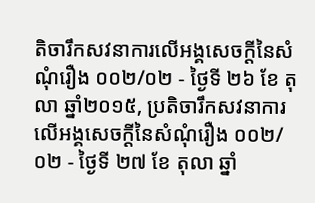តិចារឹកសវនាការលើអង្គសេចក្ដីនៃសំណុំរឿង ០០២/០២ - ថ្ងៃទី ២៦ ខែ តុលា ឆ្នាំ២០១៥, ប្រតិចារឹកសវនាការលើអង្គសេចក្ដីនៃសំណុំរឿង ០០២/០២ - ថ្ងៃទី ២៧ ខែ តុលា ឆ្នាំ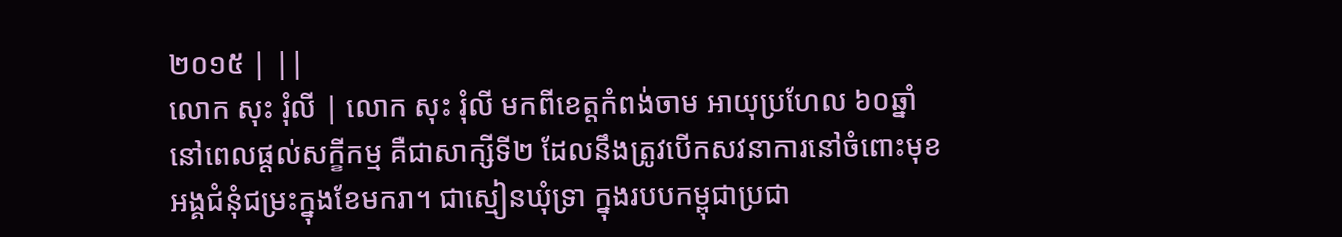២០១៥ | ||
លោក សុះ រុំលី | លោក សុះ រុំលី មកពីខេត្តកំពង់ចាម អាយុប្រហែល ៦០ឆ្នាំ នៅពេលផ្តល់សក្ខីកម្ម គឺជាសាក្សីទី២ ដែលនឹងត្រូវបើកសវនាការនៅចំពោះមុខអង្គជំនុំជម្រះក្នុងខែមករា។ ជាស្មៀនឃុំទ្រា ក្នុងរបបកម្ពុជាប្រជា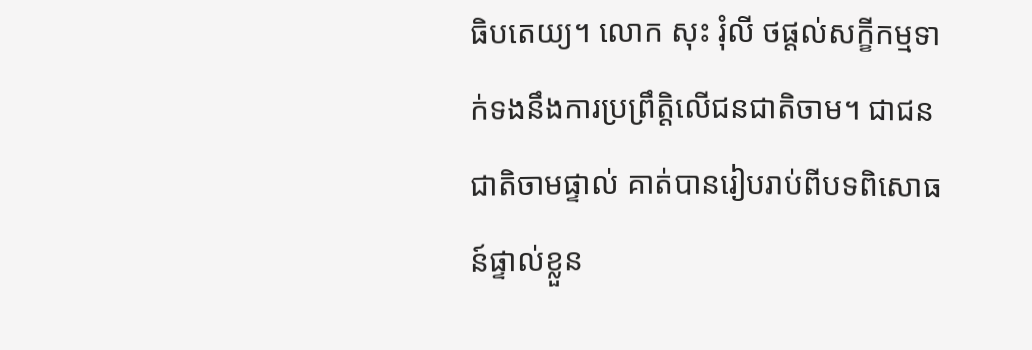ធិបតេយ្យ។ លោក សុះ រុំលី ថផ្តល់សក្ខីកម្មទាក់ទងនឹងការប្រព្រឹត្តិលើជនជាតិចាម។ ជាជនជាតិចាមផ្ទាល់ គាត់បានរៀបរាប់ពីបទពិសោធន៍ផ្ទាល់ខ្លួន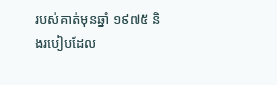របស់គាត់មុនឆ្នាំ ១៩៧៥ និងរបៀបដែល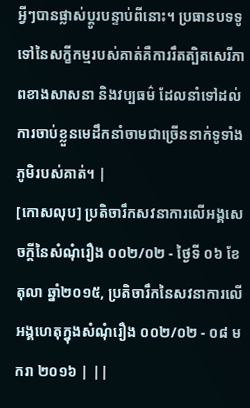អ្វីៗបានផ្លាស់ប្តូរបន្ទាប់ពីនោះ។ ប្រធានបទទូទៅនៃសក្ខីកម្មរបស់គាត់គឺការរឹតត្បិតសេរីភាពខាងសាសនា និងវប្បធម៌ ដែលនាំទៅដល់ការចាប់ខ្លួនមេដឹកនាំចាមជាច្រើននាក់ទូទាំងភូមិរបស់គាត់។ |
[កោសលុប] ប្រតិចារឹកសវនាការលើអង្គសេចក្ដីនៃសំណុំរឿង ០០២/០២ - ថ្ងៃទី ០៦ ខែ តុលា ឆ្នាំ២០១៥, ប្រតិចារឹកនៃសវនាការលើអង្គហេតុក្នុងសំណុំរឿង ០០២/០២ - ០៨ មករា ២០១៦ | ||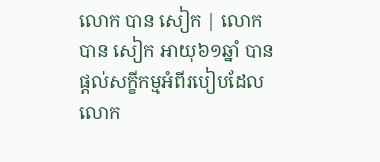លោក បាន សៀក | លោក បាន សៀក អាយុ៦១ឆ្នាំ បានផ្តល់សក្ខីកម្មអំពីរបៀបដែលលោក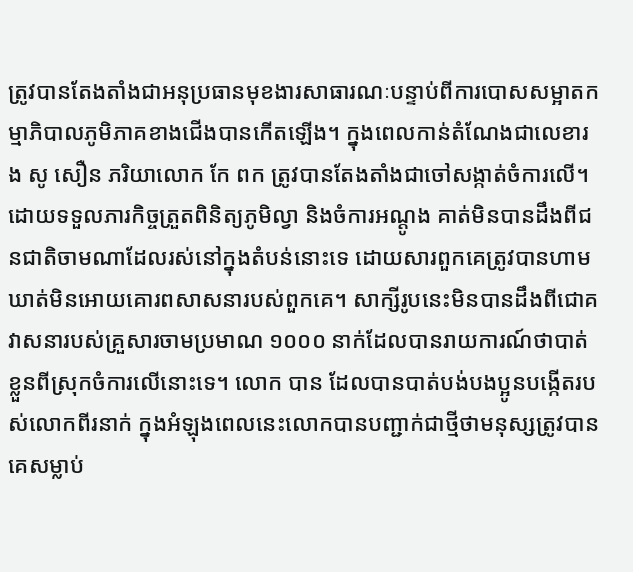ត្រូវបានតែងតាំងជាអនុប្រធានមុខងារសាធារណៈបន្ទាប់ពីការបោសសម្អាតកម្មាភិបាលភូមិភាគខាងជើងបានកើតឡើង។ ក្នុងពេលកាន់តំណែងជាលេខារង សូ សឿន ភរិយាលោក កែ ពក ត្រូវបានតែងតាំងជាចៅសង្កាត់ចំការលើ។ ដោយទទួលភារកិច្ចត្រួតពិនិត្យភូមិល្វា និងចំការអណ្តូង គាត់មិនបានដឹងពីជនជាតិចាមណាដែលរស់នៅក្នុងតំបន់នោះទេ ដោយសារពួកគេត្រូវបានហាមឃាត់មិនអោយគោរពសាសនារបស់ពួកគេ។ សាក្សីរូបនេះមិនបានដឹងពីជោគវាសនារបស់គ្រួសារចាមប្រមាណ ១០០០ នាក់ដែលបានរាយការណ៍ថាបាត់ខ្លួនពីស្រុកចំការលើនោះទេ។ លោក បាន ដែលបានបាត់បង់បងប្អូនបង្កើតរបស់លោកពីរនាក់ ក្នុងអំឡុងពេលនេះលោកបានបញ្ជាក់ជាថ្មីថាមនុស្សត្រូវបានគេសម្លាប់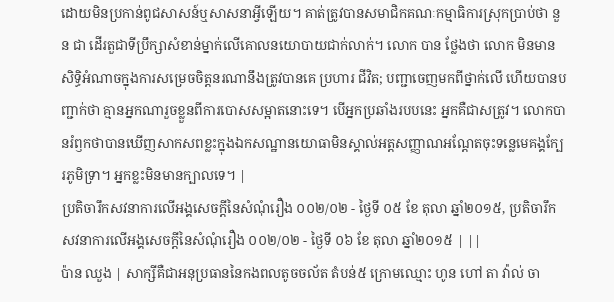ដោយមិនប្រកាន់ពូជសាសន៍ឬសាសនាអ្វីឡើយ។ គាត់ត្រូវបានសមាជិកគណៈកម្មាធិការស្រុកប្រាប់ថា នួន ជា ដើរតួជាទីប្រឹក្សាសំខាន់ម្នាក់លើគោលនយោបាយជាក់លាក់។ លោក បាន ថ្លែងថា លោក មិនមានសិទ្ធិអំណាចក្នុងការសម្រេចចិត្តនរណានឹងត្រូវបានគេ ប្រហារ ជីវិត; បញ្ជាចេញមកពីថ្នាក់លើ ហើយបានបញ្ជាក់ថា គ្មានអ្នកណារួចខ្លួនពីការបោសសម្អាតនោះទេ។ បើអ្នកប្រឆាំងរបបនេះ អ្នកគឺជាសត្រូវ។ លោកបានរំឭកថាបានឃើញសាកសពខ្លះក្នុងឯកសណ្ឋានយោធាមិនស្គាល់អត្តសញ្ញាណអណ្តែតចុះទន្លេមេគង្គក្បែរភូមិទ្រា។ អ្នកខ្លះមិនមានក្បាលទេ។ |
ប្រតិចារឹកសវនាការលើអង្គសេចក្ដីនៃសំណុំរឿង ០០២/០២ - ថ្ងៃទី ០៥ ខែ តុលា ឆ្នាំ២០១៥, ប្រតិចារឹកសវនាការលើអង្គសេចក្ដីនៃសំណុំរឿង ០០២/០២ - ថ្ងៃទី ០៦ ខែ តុលា ឆ្នាំ២០១៥ | ||
ប៉ាន ឈួង | សាក្សីគឺជាអនុប្រធាននៃកងពលតូចចល័ត តំបន់៥ ក្រោមឈ្មោះ ហូន ហៅ តា វ៉ាល់ ចា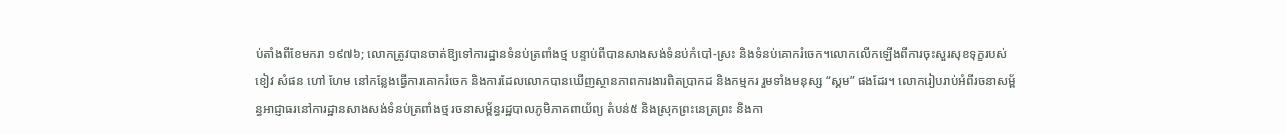ប់តាំងពីខែមករា ១៩៧៦; លោកត្រូវបានចាត់ឱ្យទៅការដ្ឋានទំនប់ត្រពាំងថ្ម បន្ទាប់ពីបានសាងសង់ទំនប់កំបៅ-ស្រះ និងទំនប់គោករំចេក។លោកលើកឡើងពីការចុះសួរសុខទុក្ខរបស់ ខៀវ សំផន ហៅ ហែម នៅកន្លែងធ្វើការគោករំចេក និងការដែលលោកបានឃើញស្ថានភាពការងារពិតប្រាកដ និងកម្មករ រួមទាំងមនុស្ស “ស្គម” ផងដែរ។ លោករៀបរាប់អំពីរចនាសម្ព័ន្ធអាជ្ញាធរនៅការដ្ឋានសាងសង់ទំនប់ត្រពាំងថ្ម រចនាសម្ព័ន្ធរដ្ឋបាលភូមិភាគពាយ័ព្យ តំបន់៥ និងស្រុកព្រះនេត្រព្រះ និងកា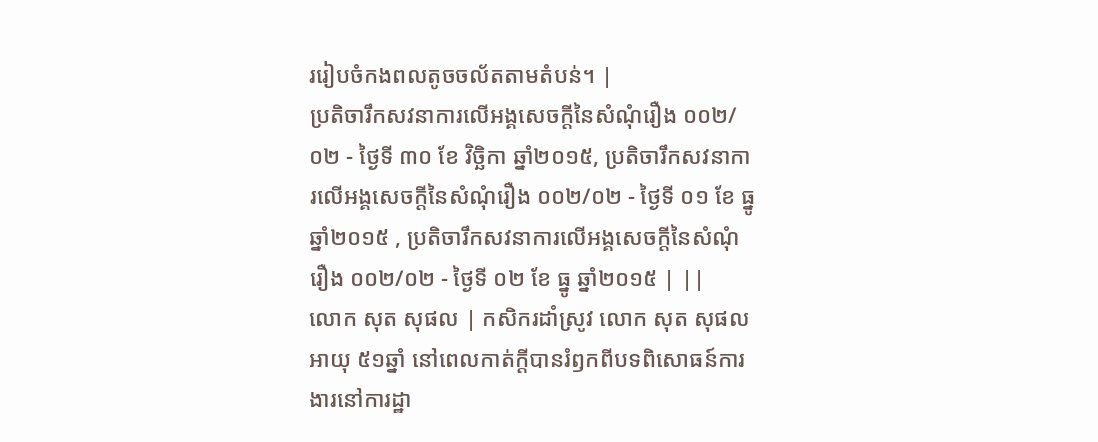ររៀបចំកងពលតូចចល័តតាមតំបន់។ |
ប្រតិចារឹកសវនាការលើអង្គសេចក្ដីនៃសំណុំរឿង ០០២/០២ - ថ្ងៃទី ៣០ ខែ វិច្ឆិកា ឆ្នាំ២០១៥, ប្រតិចារឹកសវនាការលើអង្គសេចក្ដីនៃសំណុំរឿង ០០២/០២ - ថ្ងៃទី ០១ ខែ ធ្នូ ឆ្នាំ២០១៥ , ប្រតិចារឹកសវនាការលើអង្គសេចក្ដីនៃសំណុំរឿង ០០២/០២ - ថ្ងៃទី ០២ ខែ ធ្នូ ឆ្នាំ២០១៥ | ||
លោក សុត សុផល | កសិករដាំស្រូវ លោក សុត សុផល អាយុ ៥១ឆ្នាំ នៅពេលកាត់ក្តីបានរំឭកពីបទពិសោធន៍ការងារនៅការដ្ឋា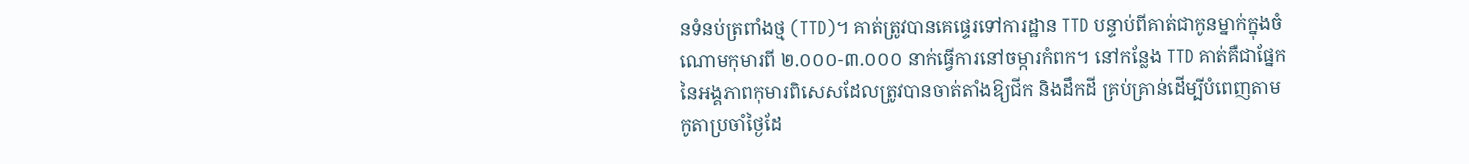នទំនប់ត្រពាំងថ្ម (TTD)។ គាត់ត្រូវបានគេផ្ទេរទៅការដ្ឋាន TTD បន្ទាប់ពីគាត់ជាកូនម្នាក់ក្នុងចំណោមកុមារពី ២.០០០-៣.០០០ នាក់ធ្វើការនៅចម្ការកំពក។ នៅកន្លែង TTD គាត់គឺជាផ្នែកនៃអង្គភាពកុមារពិសេសដែលត្រូវបានចាត់តាំងឱ្យជីក និងដឹកដី គ្រប់គ្រាន់ដើម្បីបំពេញតាមកូតាប្រចាំថ្ងៃដែ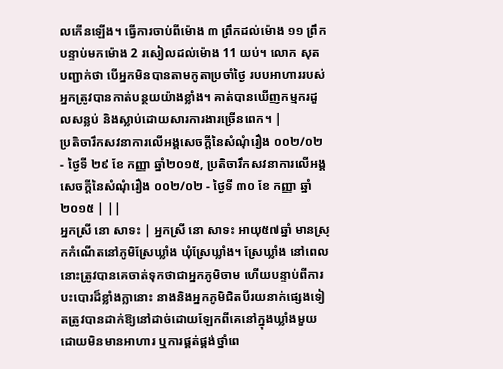លកើនឡើង។ ធ្វើការចាប់ពីម៉ោង ៣ ព្រឹកដល់ម៉ោង ១១ ព្រឹក បន្ទាប់មកម៉ោង 2 រសៀលដល់ម៉ោង 11 យប់។ លោក សុត បញ្ជាក់ថា បើអ្នកមិនបានតាមកូតាប្រចាំថ្ងៃ របបអាហាររបស់អ្នកត្រូវបានកាត់បន្ថយយ៉ាងខ្លាំង។ គាត់បានឃើញកម្មករដួលសន្លប់ និងស្លាប់ដោយសារការងារច្រើនពេក។ |
ប្រតិចារឹកសវនាការលើអង្គសេចក្ដីនៃសំណុំរឿង ០០២/០២ - ថ្ងៃទី ២៩ ខែ កញ្ញា ឆ្នាំ២០១៥, ប្រតិចារឹកសវនាការលើអង្គសេចក្ដីនៃសំណុំរឿង ០០២/០២ - ថ្ងៃទី ៣០ ខែ កញ្ញា ឆ្នាំ២០១៥ | ||
អ្នកស្រី នោ សាទះ | អ្នកស្រី នោ សាទះ អាយុ៥៧ឆ្នាំ មានស្រុកកំណើតនៅភូមិស្រែឃ្លាំង ឃុំស្រែឃ្លាំង។ ស្រែឃ្លាំង នៅពេលនោះត្រូវបានគេចាត់ទុកថាជាអ្នកភូមិចាម ហើយបន្ទាប់ពីការបះបោរដ៏ខ្លាំងក្លានោះ នាងនិងអ្នកភូមិជិតបីរយនាក់ផ្សេងទៀតត្រូវបានដាក់ឱ្យនៅដាច់ដោយឡែកពីគេនៅក្នុងឃ្លាំងមួយ ដោយមិនមានអាហារ ឬការផ្គត់ផ្គង់ថ្នាំពេ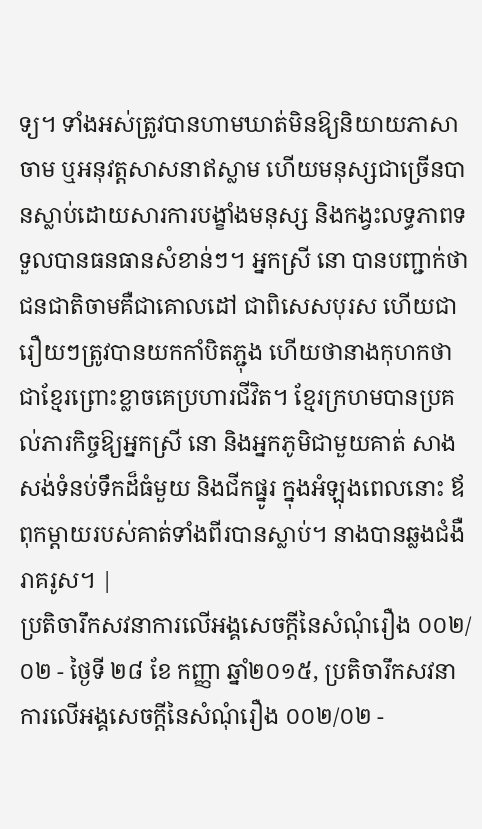ទ្យ។ ទាំងអស់ត្រូវបានហាមឃាត់មិនឱ្យនិយាយភាសាចាម ឬអនុវត្តសាសនាឥស្លាម ហើយមនុស្សជាច្រើនបានស្លាប់ដោយសារការបង្ខាំងមនុស្ស និងកង្វះលទ្ធភាពទទួលបានធនធានសំខាន់ៗ។ អ្នកស្រី នោ បានបញ្ជាក់ថា ជនជាតិចាមគឺជាគោលដៅ ជាពិសេសបុរស ហើយជារឿយៗត្រូវបានយកកាំបិតភ្ជុង ហើយថានាងកុហកថាជាខ្មែរព្រោះខ្លាចគេប្រហារជីវិត។ ខ្មែរក្រហមបានប្រគល់ភារកិច្ចឱ្យអ្នកស្រី នោ និងអ្នកភូមិជាមួយគាត់ សាងសង់ទំនប់ទឹកដ៏ធំមួយ និងជីកផ្នូរ ក្នុងអំឡុងពេលនោះ ឪពុកម្តាយរបស់គាត់ទាំងពីរបានស្លាប់។ នាងបានឆ្លងជំងឺរាគរូស។ |
ប្រតិចារឹកសវនាការលើអង្គសេចក្ដីនៃសំណុំរឿង ០០២/០២ - ថ្ងៃទី ២៨ ខែ កញ្ញា ឆ្នាំ២០១៥, ប្រតិចារឹកសវនាការលើអង្គសេចក្ដីនៃសំណុំរឿង ០០២/០២ -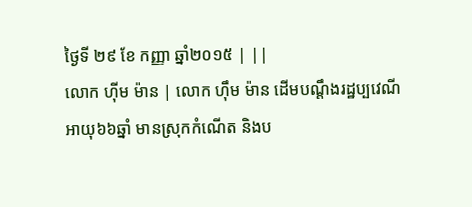ថ្ងៃទី ២៩ ខែ កញ្ញា ឆ្នាំ២០១៥ | ||
លោក ហ៊ីម ម៉ាន | លោក ហ៊ឹម ម៉ាន ដើមបណ្តឹងរដ្ឋប្បវេណីអាយុ៦៦ឆ្នាំ មានស្រុកកំណើត និងប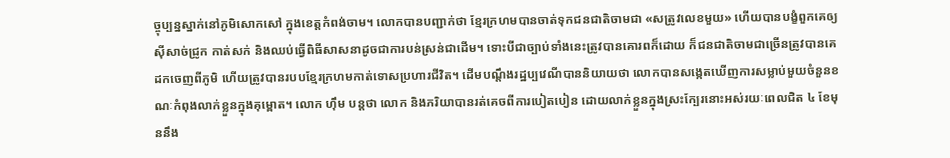ច្ចុប្បន្នស្នាក់នៅភូមិសោកសៅ ក្នុងខេត្តកំពង់ចាម។ លោកបានបញ្ជាក់ថា ខ្មែរក្រហមបានចាត់ទុកជនជាតិចាមជា «សត្រូវលេខមួយ» ហើយបានបង្ខំពួកគេឲ្យស៊ីសាច់ជ្រូក កាត់សក់ និងឈប់ធ្វើពិធីសាសនាដូចជាការបន់ស្រន់ជាដើម។ ទោះបីជាច្បាប់ទាំងនេះត្រូវបានគោរពក៏ដោយ ក៏ជនជាតិចាមជាច្រើនត្រូវបានគេដកចេញពីភូមិ ហើយត្រូវបានរបបខ្មែរក្រហមកាត់ទោសប្រហារជីវិត។ ដើមបណ្ដឹងរដ្ឋប្បវេណីបាននិយាយថា លោកបានសង្កេតឃើញការសម្លាប់មួយចំនួនខណៈកំពុងលាក់ខ្លួនក្នុងគុម្ពោត។ លោក ហ៊ឹម បន្តថា លោក និងភរិយាបានរត់គេចពីការបៀតបៀន ដោយលាក់ខ្លួនក្នុងស្រះក្បែរនោះអស់រយៈពេលជិត ៤ ខែមុននឹង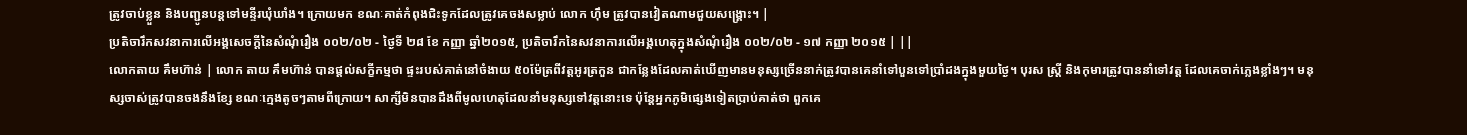ត្រូវចាប់ខ្លួន និងបញ្ជូនបន្តទៅមន្ទីរឃុំឃាំង។ ក្រោយមក ខណៈគាត់កំពុងជិះទូកដែលត្រូវគេចងសម្លាប់ លោក ហ៊ឹម ត្រូវបានវៀតណាមជួយសង្គ្រោះ។ |
ប្រតិចារឹកសវនាការលើអង្គសេចក្ដីនៃសំណុំរឿង ០០២/០២ - ថ្ងៃទី ២៨ ខែ កញ្ញា ឆ្នាំ២០១៥, ប្រតិចារឹកនៃសវនាការលើអង្គហេតុក្នុងសំណុំរឿង ០០២/០២ - ១៧ កញ្ញា ២០១៥ | ||
លោកតាយ គឹមហ៊ាន់ | លោក តាយ គឹមហ៊ាន់ បានផ្តល់សក្ខីកម្មថា ផ្ទះរបស់គាត់នៅចំងាយ ៥០ម៉ែត្រពីវត្តអូរត្រកួន ជាកន្លែងដែលគាត់ឃើញមានមនុស្សច្រើននាក់ត្រូវបានគេនាំទៅបួនទៅប្រាំដងក្នុងមួយថ្ងៃ។ បុរស ស្ត្រី និងកុមារត្រូវបាននាំទៅវត្ត ដែលគេចាក់ភ្លេងខ្លាំងៗ។ មនុស្សចាស់ត្រូវបានចងនឹងខ្សែ ខណៈក្មេងតូចៗតាមពីក្រោយ។ សាក្សីមិនបានដឹងពីមូលហេតុដែលនាំមនុស្សទៅវត្តនោះទេ ប៉ុន្តែអ្នកភូមិផ្សេងទៀតប្រាប់គាត់ថា ពួកគេ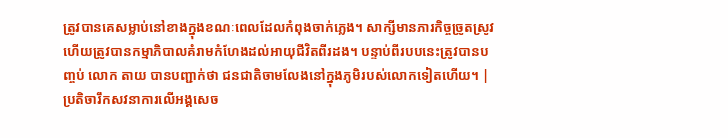ត្រូវបានគេសម្លាប់នៅខាងក្នុងខណៈពេលដែលកំពុងចាក់ភ្លេង។ សាក្សីមានភារកិច្ចច្រូតស្រូវ ហើយត្រូវបានកម្មាភិបាលគំរាមកំហែងដល់អាយុជីវិតពីរដង។ បន្ទាប់ពីរបបនេះត្រូវបានបញ្ចប់ លោក តាយ បានបញ្ជាក់ថា ជនជាតិចាមលែងនៅក្នុងភូមិរបស់លោកទៀតហើយ។ |
ប្រតិចារឹកសវនាការលើអង្គសេច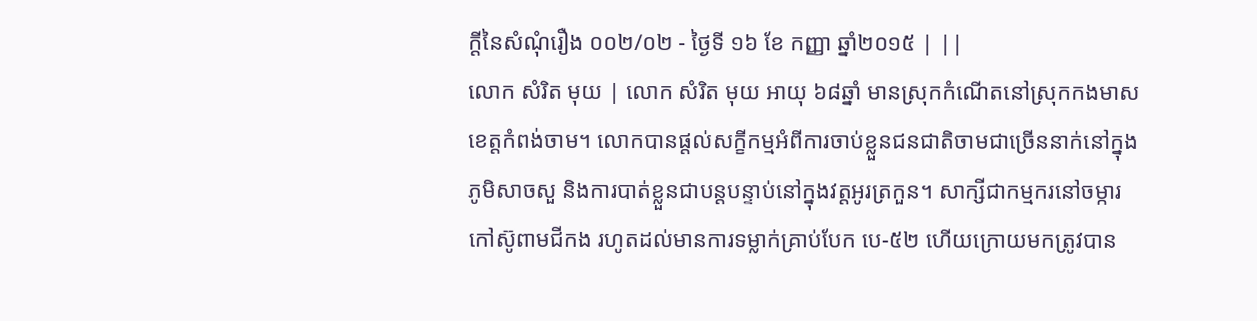ក្ដីនៃសំណុំរឿង ០០២/០២ - ថ្ងៃទី ១៦ ខែ កញ្ញា ឆ្នាំ២០១៥ | ||
លោក សំរិត មុយ | លោក សំរិត មុយ អាយុ ៦៨ឆ្នាំ មានស្រុកកំណើតនៅស្រុកកងមាស ខេត្តកំពង់ចាម។ លោកបានផ្តល់សក្ខីកម្មអំពីការចាប់ខ្លួនជនជាតិចាមជាច្រើននាក់នៅក្នុងភូមិសាចសួ និងការបាត់ខ្លួនជាបន្តបន្ទាប់នៅក្នុងវត្តអូរត្រកួន។ សាក្សីជាកម្មករនៅចម្ការកៅស៊ូពាមជីកង រហូតដល់មានការទម្លាក់គ្រាប់បែក បេ-៥២ ហើយក្រោយមកត្រូវបាន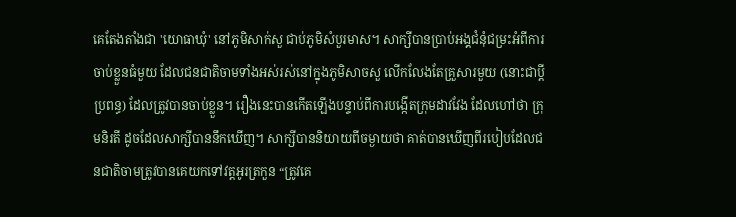គេតែងតាំងជា 'យោធាឃុំ' នៅភូមិសាក់សួ ជាប់ភូមិសំបួរមាស។ សាក្សីបានប្រាប់អង្គជំនុំជម្រះអំពីការចាប់ខ្លួនធំមួយ ដែលជនជាតិចាមទាំងអស់រស់នៅក្នុងភូមិសាចសួ លើកលែងតែគ្រួសារមួយ (នោះជាប្ដីប្រពន្ធ) ដែលត្រូវបានចាប់ខ្លួន។ រឿងនេះបានកើតឡើងបន្ទាប់ពីការបង្កើតក្រុមដាវវែង ដែលហៅថា ក្រុមនិរតី ដូចដែលសាក្សីបាននឹកឃើញ។ សាក្សីបាននិយាយពីចម្ងាយថា គាត់បានឃើញពីរបៀបដែលជនជាតិចាមត្រូវបានគេយកទៅវត្តអូរត្រកួន “ត្រូវគេ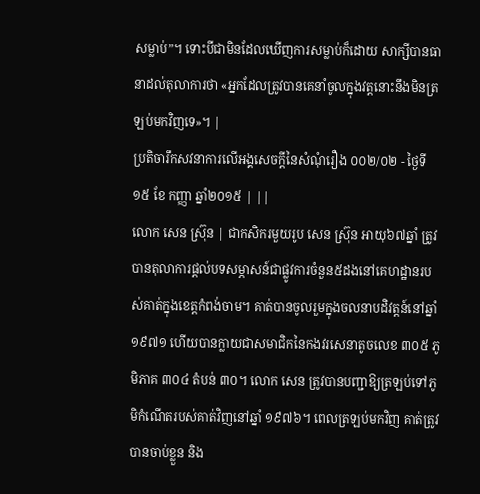សម្លាប់”។ ទោះបីជាមិនដែលឃើញការសម្លាប់ក៏ដោយ សាក្សីបានធានាដល់តុលាការថា «អ្នកដែលត្រូវបានគេនាំចូលក្នុងវត្តនោះនឹងមិនត្រឡប់មកវិញទេ»។ |
ប្រតិចារឹកសវនាការលើអង្គសេចក្ដីនៃសំណុំរឿង ០០២/០២ - ថ្ងៃទី ១៥ ខែ កញ្ញា ឆ្នាំ២០១៥ | ||
លោក សេន ស្រ៊ុន | ជាកសិករមួយរូប សេន ស្រ៊ុន អាយុ៦៧ឆ្នាំ ត្រូវបានតុលាការផ្តល់បទសម្ភាសន៍ជាផ្លូវការចំនួន៥ដងនៅគេហដ្ឋានរបស់គាត់ក្នុងខេត្តកំពង់ចាម។ គាត់បានចូលរួមក្នុងចលនាបដិវត្តន៍នៅឆ្នាំ ១៩៧១ ហើយបានក្លាយជាសមាជិកនៃកងវរសេនាតូចលេខ ៣០៥ ភូមិភាគ ៣០៤ តំបន់ ៣០។ លោក សេន ត្រូវបានបញ្ជាឱ្យត្រឡប់ទៅភូមិកំណើតរបស់គាត់វិញនៅឆ្នាំ ១៩៧៦។ ពេលត្រឡប់មកវិញ គាត់ត្រូវបានចាប់ខ្លួន និង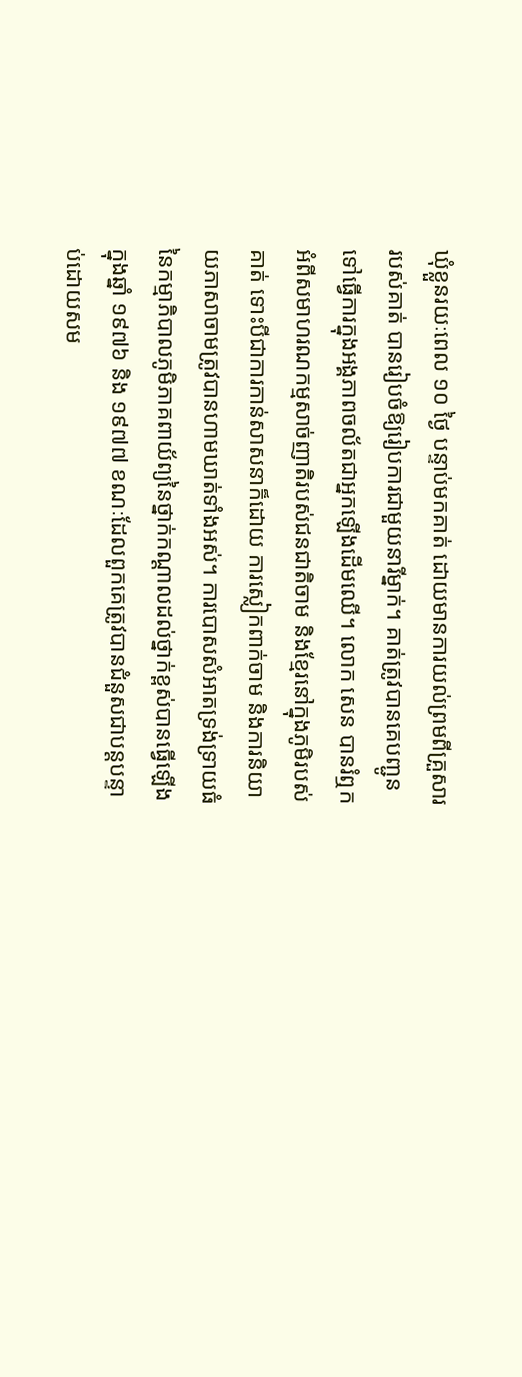ឃុំខ្លួនរយៈពេល ១០ ថ្ងៃ បន្ទាប់មកគាត់ ដោយមានការយល់ព្រមពីគ្រួសាររបស់គាត់ បានរៀបចំឱ្យរៀបការជាមួយនារីម្នាក់។ គាត់ត្រូវបានគេបញ្ជូនទៅធ្វើការក្នុងអង្គភាពចល័តជាអ្នកឡើងដើមឈើ។ លោក សេន បានរំឮកអំពីសមាហរណកម្មសាច់ញាតិរបស់ជនជាតិចាម និងខ្មែរនៅក្នុងភូមិរបស់គាត់ ទោះបីជាការកាន់សាសនាក៏ដោយ ការស្លៀកពាក់ចាម និងការនិយាយភាសាចាមត្រូវបានហាមឃាត់ទាំងអស់។ ការបោសសំអាតទ្រង់ទ្រាយធំនៃកម្មាភិបាលភូមិភាគពាយ័ព្យនៃថ្នាក់កណ្តាលដល់ថ្នាក់ខ្ពស់បានធ្វើឡើងក្នុងឆ្នាំ ១៩៧៦ និង ១៩៧៧ ខណៈដែលពួកគេត្រូវបានជំនួសជាបន្តបន្ទាប់ដោយសម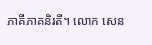ភាគីភាគនិរតី។ លោក សេន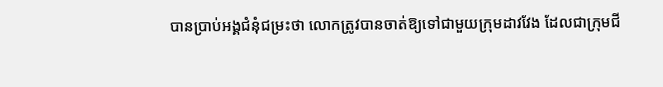បានប្រាប់អង្គជំនុំជម្រះថា លោកត្រូវបានចាត់ឱ្យទៅជាមួយក្រុមដាវវែង ដែលជាក្រុមជី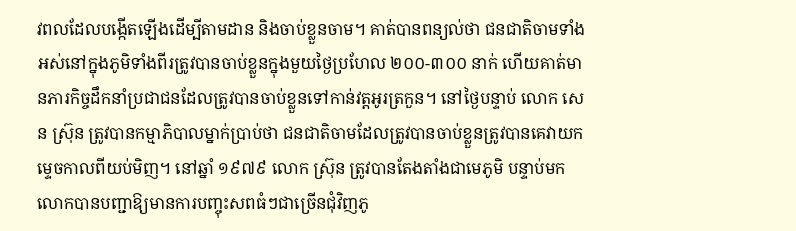វពលដែលបង្កើតឡើងដើម្បីតាមដាន និងចាប់ខ្លួនចាម។ គាត់បានពន្យល់ថា ជនជាតិចាមទាំងអស់នៅក្នុងភូមិទាំងពីរត្រូវបានចាប់ខ្លួនក្នុងមួយថ្ងៃប្រហែល ២០០-៣០០ នាក់ ហើយគាត់មានភារកិច្ចដឹកនាំប្រជាជនដែលត្រូវបានចាប់ខ្លួនទៅកាន់វត្តអូរត្រកួន។ នៅថ្ងៃបន្ទាប់ លោក សេន ស៊្រុន ត្រូវបានកម្មាភិបាលម្នាក់ប្រាប់ថា ជនជាតិចាមដែលត្រូវបានចាប់ខ្លួនត្រូវបានគេវាយកម្ទេចកាលពីយប់មិញ។ នៅឆ្នាំ ១៩៧៩ លោក ស្រ៊ុន ត្រូវបានតែងតាំងជាមេភូមិ បន្ទាប់មកលោកបានបញ្ជាឱ្យមានការបញ្ចុះសពធំៗជាច្រើនជុំវិញភូ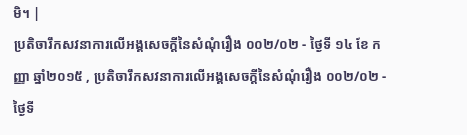មិ។ |
ប្រតិចារឹកសវនាការលើអង្គសេចក្ដីនៃសំណុំរឿង ០០២/០២ - ថ្ងៃទី ១៤ ខែ កញ្ញា ឆ្នាំ២០១៥ , ប្រតិចារឹកសវនាការលើអង្គសេចក្ដីនៃសំណុំរឿង ០០២/០២ - ថ្ងៃទី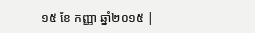១៥ ខែ កញ្ញា ឆ្នាំ២០១៥ |